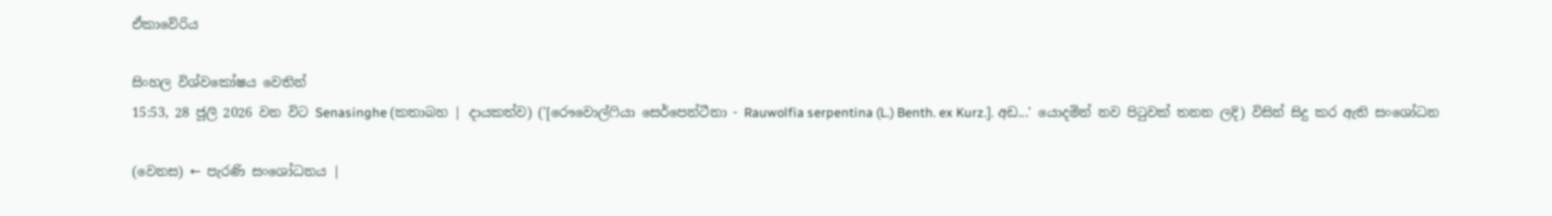ඒකාවේරිය

සිංහල විශ්වකෝෂය වෙතින්
15:53, 28 ජූලි 2026 වන විට Senasinghe (කතාබහ | දායකත්ව) ('[රෞවොල්ෆියා සෙර්පෙන්ටීනා - Rauwolfia serpentina (L.) Benth. ex Kurz.]. අඩ...' යොදමින් නව පිටුවක් තනන ලදි) විසින් සිදු කර ඇති සංශෝධන

(වෙනස) ← පැරණි සංශෝධනය |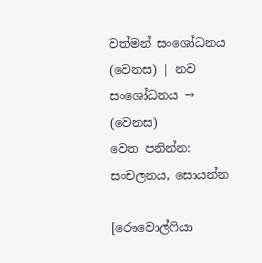වත්මන් සංශෝධනය (වෙනස) | නව සංශෝධනය → (වෙනස)
වෙත පනින්න: සංචලනය, සොයන්න

[රෞවොල්ෆියා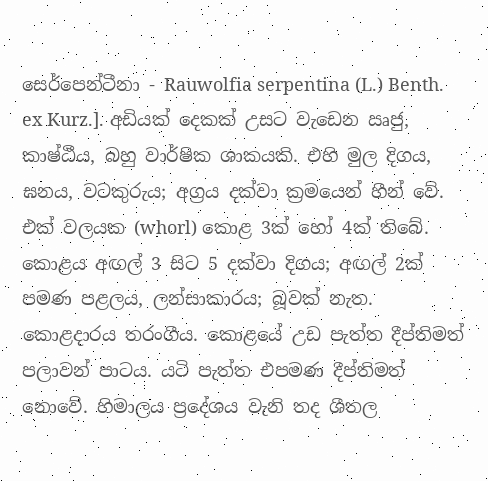සෙර්පෙන්ටීනා - Rauwolfia serpentina (L.) Benth. ex Kurz.]. අඩියක් දෙකක් උසට වැඩෙන ඍජු, කාෂ්ඨීය, බහු වාර්ෂික ශාකයකි. එහි මුල දිගය, ඝනය, වටකුරුය; අග්‍රය දක්වා ක්‍රමයෙන් හීන් වේ. එක් වලයක (whorl) කොළ 3ක් හෝ 4ක් තිබේ. කොළය අඟල් 3 සිට 5 දක්වා දිගය; අඟල් 2ක් පමණ පළලය, ලන්සාකාරය; බූවක් නැත. කොළදාරය තරංගීය. කොළයේ උඩ පැත්ත දීප්තිමත් පලාවන් පාටය. යටි පැත්ත එපමණ දීප්තිමත් නොවේ. හිමාලය ප්‍රදේශය වැනි තද ශීතල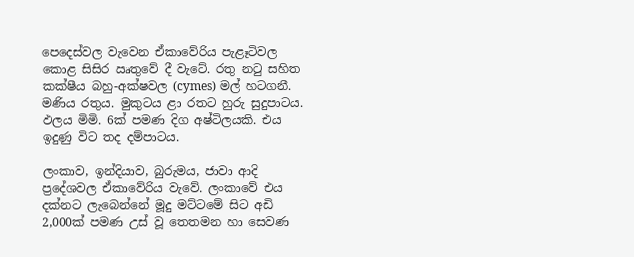පෙදෙස්වල වැවෙන ඒකාවේරිය පැළෑටිවල කොළ සිසිර ඍතුවේ දී වැටේ. රතු නටු සහිත කක්ෂීය බහු-අක්ෂවල (cymes) මල් හටගනී. මණිය රතුය. මුකුටය ළා රතට හුරු සුදුපාටය. ඵලය මිමි. 6ක් පමණ දිග අෂ්ටිලයකි. එය ඉදුණු විට තද දම්පාටය.

ලංකාව, ඉන්දියාව, බුරුමය, ජාවා ආදි ප්‍රදේශවල ඒකාවේරිය වැවේ. ලංකාවේ එය දක්නට ලැබෙන්නේ මූදු මට්ටමේ සිට අඩි 2,000ක් පමණ උස් වූ තෙතමන හා සෙවණ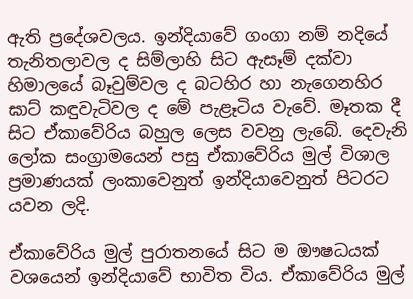ඇති ප්‍රදේශවලය. ඉන්දියාවේ ගංගා නම් නදියේ තැනිතලාවල ද සිම්ලාහි සිට ඇසෑම් දක්වා හිමාලයේ බෑවුම්වල ද බටහිර හා නැගෙනහිර ඝාට් කඳුවැටිවල ද මේ පැළෑටිය වැවේ. මෑතක දී සිට ඒකාවේරිය බහුල ලෙස වවනු ලැබේ. දෙවැනි ලෝක සංග්‍රාමයෙන් පසු ඒකාවේරිය මුල් විශාල ප්‍රමාණයක් ලංකාවෙනුත් ඉන්දියාවෙනුත් පිටරට යවන ලදි.

ඒකාවේරිය මුල් පුරාතනයේ සිට ම ඖෂධයක් වශයෙන් ඉන්දියාවේ භාවිත විය. ඒකාවේරිය මුල්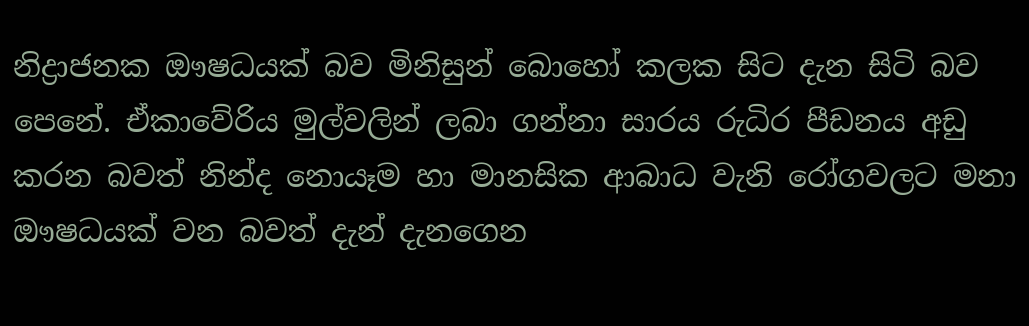නිද්‍රාජනක ඖෂධයක් බව මිනිසුන් බොහෝ කලක සිට දැන සිටි බව පෙනේ. ඒකාවේරිය මුල්වලින් ලබා ගන්නා සාරය රුධිර පීඩනය අඩු කරන බවත් නින්ද නොයෑම හා මානසික ආබාධ වැනි රෝගවලට මනා ඖෂධයක් වන බවත් දැන් දැනගෙන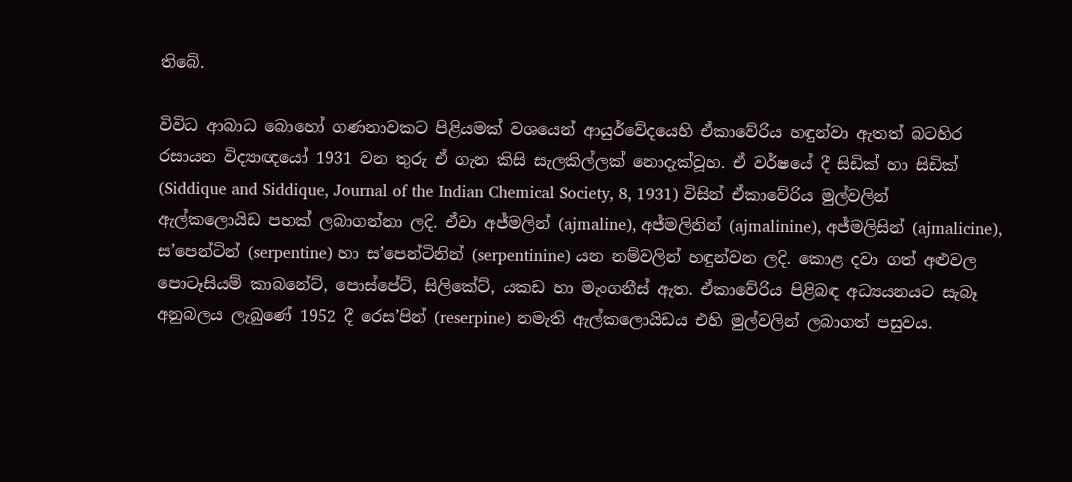තිබේ.

විවිධ ආබාධ බොහෝ ගණනාවකට පිළියමක් වශයෙන් ආයුර්වේදයෙහි ඒකාවේරිය හඳුන්වා ඇතත් බටහිර රසායන විද්‍යාඥයෝ 1931 වන තුරු ඒ ගැන කිසි සැලකිල්ලක් නොදැක්වූහ. ඒ වර්ෂයේ දී සිඩික් හා සිඩික් (Siddique and Siddique, Journal of the Indian Chemical Society, 8, 1931) විසින් ඒකාවේරිය මුල්වලින් ඇල්කලොයිඩ පහක් ලබාගන්නා ලදි. ඒවා අජ්මලින් (ajmaline), අජ්මලිනින් (ajmalinine), අජ්මලිසින් (ajmalicine), ස’පෙන්ටින් (serpentine) හා ස’පෙන්ටිනින් (serpentinine) යන නම්වලින් හඳුන්වන ලදි. කොළ දවා ගත් අළුවල පොටෑසියම් කාබනේට්, පොස්පේට්, සිලිකේට්, යකඩ හා මැංගනීස් ඇත. ඒකාවේරිය පිළිබඳ අධ්‍යයනයට සැබෑ අනුබලය ලැබුණේ 1952 දී රෙස’පින් (reserpine) නමැති ඇල්කලොයිඩය එහි මුල්වලින් ලබාගත් පසුවය.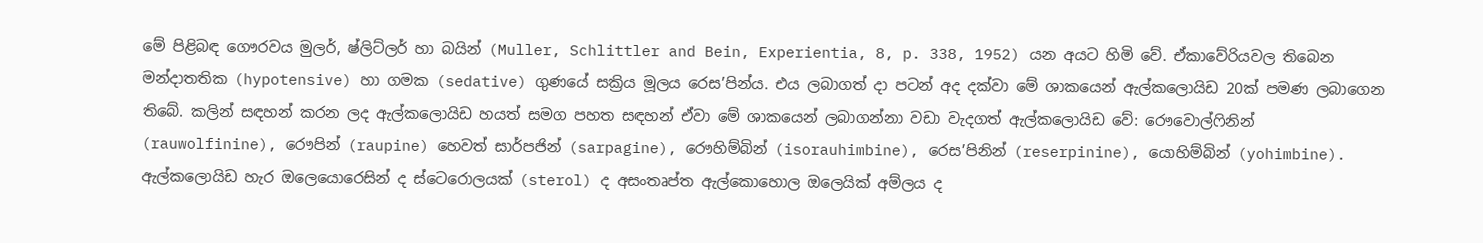මේ පිළිබඳ ගෞරවය මුලර්, ෂ්ලිට්ලර් හා බයින් (Muller, Schlittler and Bein, Experientia, 8, p. 338, 1952) යන අයට හිමි වේ. ඒකාවේරියවල තිබෙන මන්දාතතික (hypotensive) හා ගමක (sedative) ගුණයේ සක්‍රිය මූලය රෙස’පින්ය. එය ලබාගත් දා පටන් අද දක්වා මේ ශාකයෙන් ඇල්කලොයිඩ 20ක් පමණ ලබාගෙන තිබේ. කලින් සඳහන් කරන ලද ඇල්කලොයිඩ හයත් සමග පහත සඳහන් ඒවා මේ ශාකයෙන් ලබාගන්නා වඩා වැදගත් ඇල්කලොයිඩ වේ: රෞවොල්ෆිනින් (rauwolfinine), රෞපින් (raupine) හෙවත් සාර්පජින් (sarpagine), රෞහිම්බින් (isorauhimbine), රෙස’පිනින් (reserpinine), යොහිම්බින් (yohimbine). ඇල්කලොයිඩ හැර ඔලෙයොරෙසින් ද ස්ටෙරොලයක් (sterol) ද අසංතෘප්ත ඇල්කොහොල ඔලෙයික් අම්ලය ද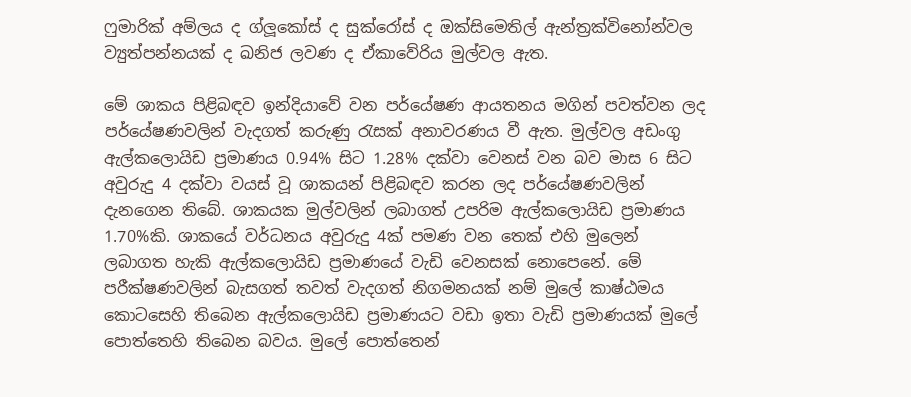ෆුමාරික් අම්ලය ද ග්ලූකෝස් ද සුක්රෝස් ද ඔක්සිමෙතිල් ඇන්ත්‍රක්විනෝන්වල ව්‍යුත්පන්නයක් ද ඛනිජ ලවණ ද ඒකාවේරිය මුල්වල ඇත.

මේ ශාකය පිළිබඳව ඉන්දියාවේ වන පර්යේෂණ ආයතනය මගින් පවත්වන ලද පර්යේෂණවලින් වැදගත් කරුණු රැසක් අනාවරණය වී ඇත. මුල්වල අඩංගු ඇල්කලොයිඩ ප්‍රමාණය 0.94% සිට 1.28% දක්වා වෙනස් වන බව මාස 6 සිට අවුරුදු 4 දක්වා වයස් වූ ශාකයන් පිළිබඳව කරන ලද පර්යේෂණවලින් දැනගෙන තිබේ. ශාකයක මුල්වලින් ලබාගත් උපරිම ඇල්කලොයිඩ ප්‍රමාණය 1.70%කි. ශාකයේ වර්ධනය අවුරුදු 4ක් පමණ වන තෙක් එහි මුලෙන් ලබාගත හැකි ඇල්කලොයිඩ ප්‍රමාණයේ වැඩි වෙනසක් නොපෙනේ. මේ පරීක්ෂණවලින් බැසගත් තවත් වැදගත් නිගමනයක් නම් මුලේ කාෂ්ඨමය කොටසෙහි තිබෙන ඇල්කලොයිඩ ප්‍රමාණයට වඩා ඉතා වැඩි ප්‍රමාණයක් මුලේ පොත්තෙහි තිබෙන බවය. මුලේ පොත්තෙන්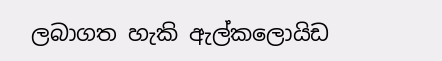ලබාගත හැකි ඇල්ක‍ලොයිඩ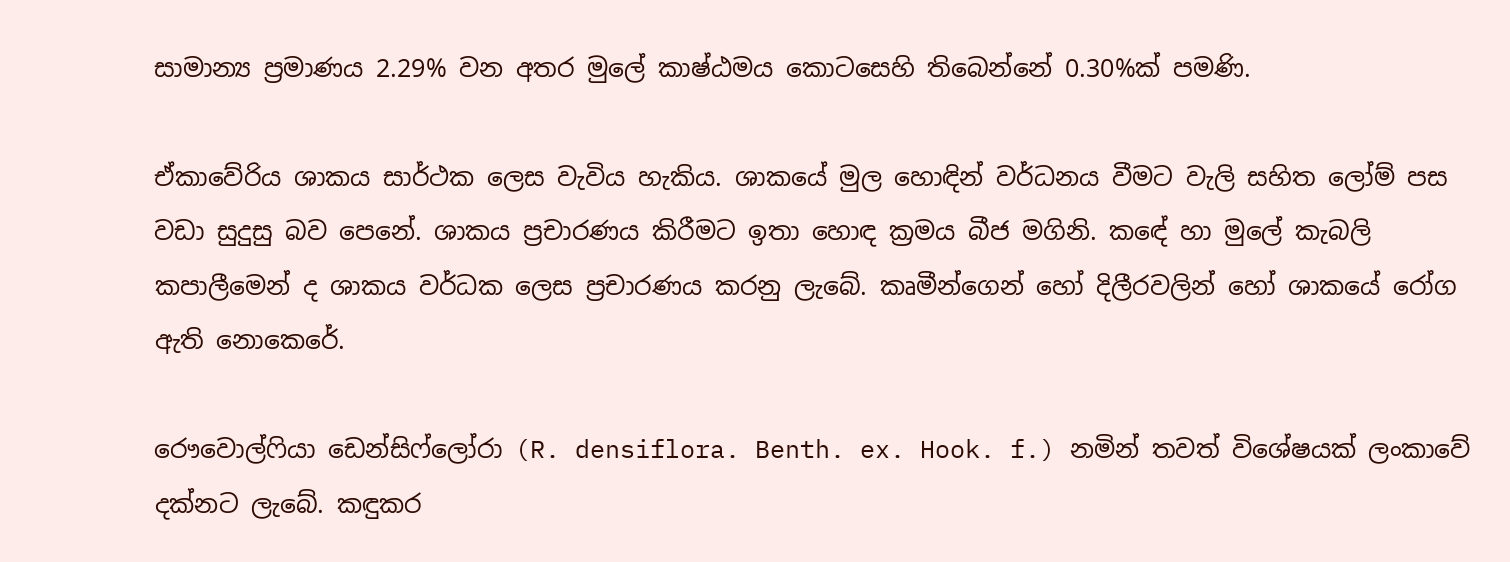සාමාන්‍ය ප්‍රමාණය 2.29% වන අතර මුලේ කාෂ්ඨමය කොටසෙහි තිබෙන්නේ 0.30%ක් පමණි.

ඒකා‍වේරිය ශාකය සාර්ථක ලෙස වැවිය හැකිය. ශාකයේ මුල හොඳින් වර්ධනය වීමට වැලි සහිත ලෝම් පස වඩා සුදුසු බව පෙනේ. ශාකය ප්‍රචාරණය කිරීමට ඉතා හොඳ ක්‍රමය බීජ මගිනි. කඳේ හා මුලේ කැබලි කපාලීමෙන් ද ශාකය වර්ධක ලෙස ප්‍රචාරණය කරනු ලැබේ. කෘමීන්ගෙන් හෝ දිලීරවලින් හෝ ශාකයේ රෝග ඇති නොකෙරේ.

රෞවොල්ෆියා ඩෙන්සිෆ්ලෝරා (R. densiflora. Benth. ex. Hook. f.) නමින් තවත් විශේෂයක් ලංකාවේ දක්නට ලැබේ. කඳුකර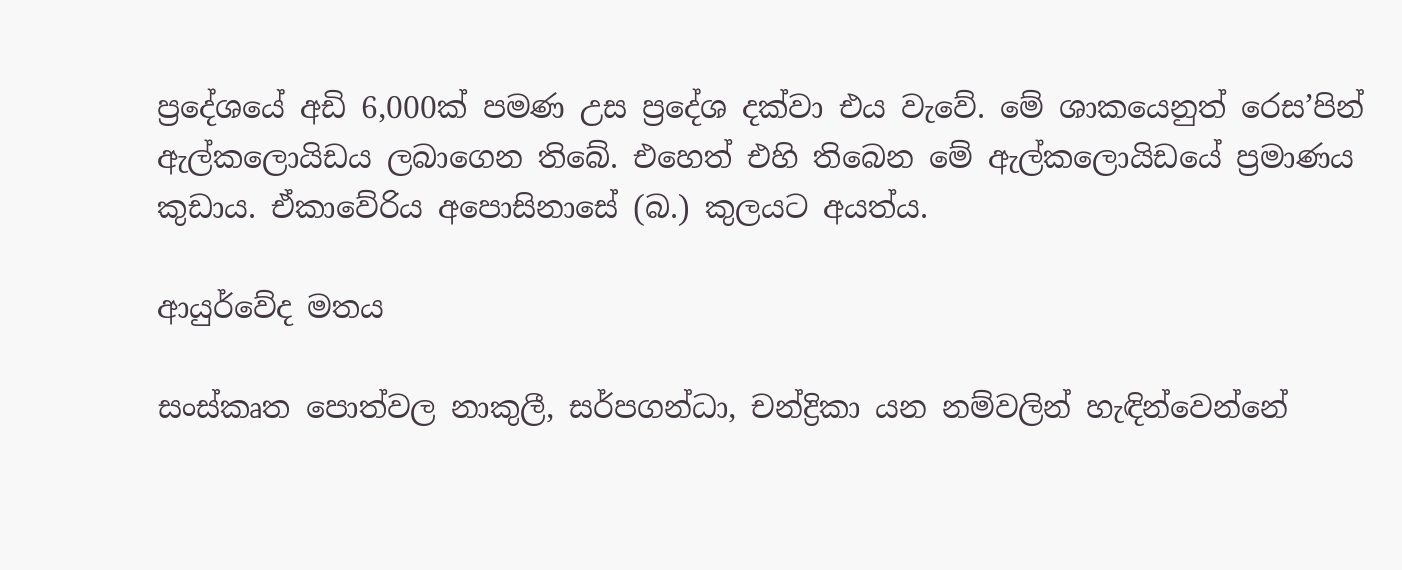ප්‍රදේශයේ අඩි 6,000ක් පමණ උස ප්‍රදේශ දක්වා එය වැවේ. මේ ශාකයෙනුත් රෙස’පින් ඇල්කලොයිඩය ලබාගෙන තිබේ. එහෙත් එහි තිබෙන මේ ඇල්කලොයිඩයේ ප්‍රමාණය කුඩාය. ඒකාවේරිය අපොසිනාසේ (බ.) කුලයට අයත්ය.

ආයුර්වේද මතය

සංස්කෘත පොත්වල නාකුලී, සර්පගන්ධා, චන්ද්‍රිකා යන නම්වලින් හැඳින්වෙන්නේ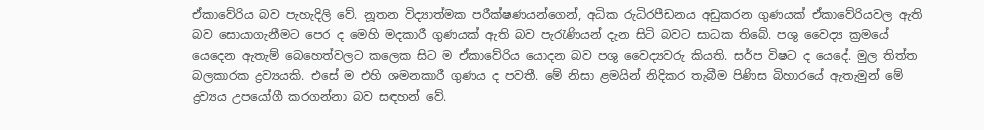ඒකාවේරිය බව පැහැදිලි වේ. නූතන විද්‍යාත්මක පරීක්ෂණයන්ගෙන්, අධික රුධිරපීඩනය අඩුකරන ගුණයක් ඒකාවේරියවල ඇති බව සොයාගැනීමට පෙර ද මෙහි මදකාරී ගුණයක් ඇති බව පැරැණියන් දැන සිටි බවට සාධක තිබේ. පශු වෛද්‍ය ක්‍රමයේ යෙදෙන ඇතැම් බෙහෙත්වලට කලෙක සිට ම ඒකාවේරිය යොදන බව පශු වෛද්‍යවරු කියති. සර්ප විෂට ද යෙදේ. මුල තිත්ත බලකාරක ද්‍රව්‍යයකි. එසේ ම එහි ශමනකාරී ගුණය ද පවතී. මේ නිසා ළමයින් නිදිකර තැබීම පිණිස බිහාරයේ ඇතැමුන් මේ ද්‍රව්‍යය උපයෝගී කරගන්නා බව සඳහන් වේ.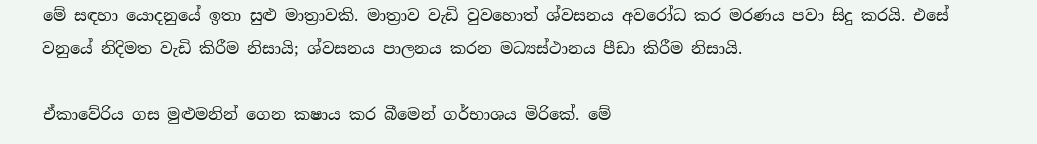මේ සඳහා යොදනුයේ ඉතා සුළු මාත්‍රාවකි. මාත්‍රාව වැඩි වුවහොත් ශ්වසනය අවරෝධ කර මරණය පවා සිදු කරයි. එසේ වනුයේ නිදිමත වැඩි කිරීම නිසායි; ශ්වසනය පාලනය කරන මධ්‍යස්ථානය පීඩා කිරීම නිසායි.

ඒකාවේරිය ගස මුළුමනින් ගෙන කෂාය කර බීමෙන් ගර්භාශය මිරිකේ. මේ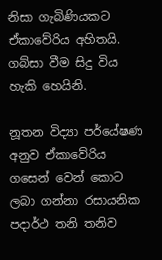නිසා ගැබිණියකට ඒකාවේරිය අහිතයි. ගබ්සා වීම සිදු විය හැකි හෙයිනි.

නූතන විද්‍යා පර්යේෂණ අනුව ඒකාවේරිය ගසෙන් වෙන් කොට ලබා ගන්නා රසායනික පදාර්ථ තනි තනිව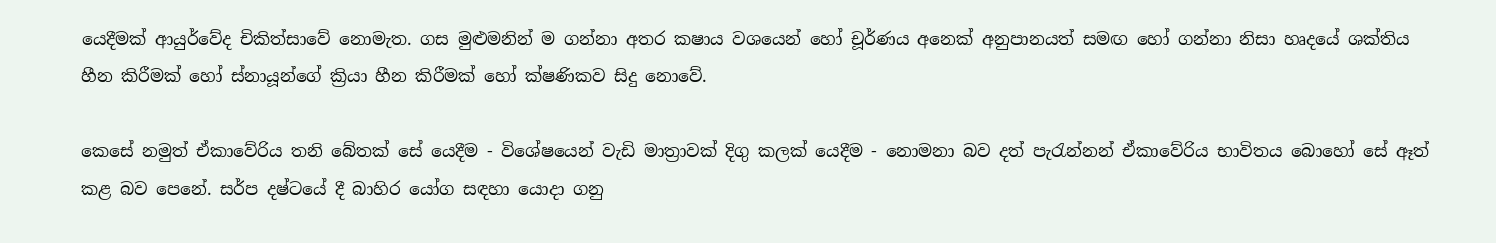යෙදීමක් ආයුර්වේද චිකිත්සාවේ නොමැත. ගස මුළුමනින් ම ගන්නා අතර කෂාය වශයෙන් හෝ චූර්ණය අනෙක් අනුපානයත් සමඟ හෝ ගන්නා නිසා හෘදයේ ශක්තිය හීන කිරීමක් හෝ ස්නායූන්ගේ ක්‍රියා හීන කිරීමක් හෝ ක්ෂණිකව සිදු නොවේ.

කෙසේ නමුත් ඒකාවේරිය තනි බේතක් සේ යෙදීම - විශේෂයෙන් වැඩි මාත්‍රාවක් දිගු කලක් යෙදීම - නොමනා බව දත් පැරැන්නන් ඒකාවේරිය භාවිතය බොහෝ සේ ඈත් කළ බව පෙනේ. සර්ප දෂ්ටයේ දී බාහිර යෝග සඳහා යොදා ගනු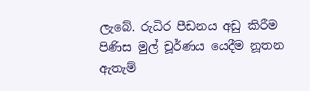ලැබේ. රුධිර පීඩනය අඩු කිරීම පිණිස මුල් චූර්ණය යෙදීම නූතන ඇතැම්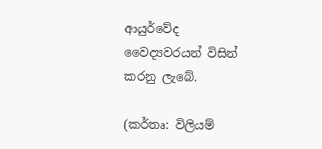ආයුර්වේද වෛද්‍යවරයන් විසින් කරනු ලැබේ.

(කර්තෘ: විලියම්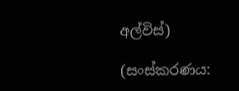අල්විස්)

(සංස්කරණය: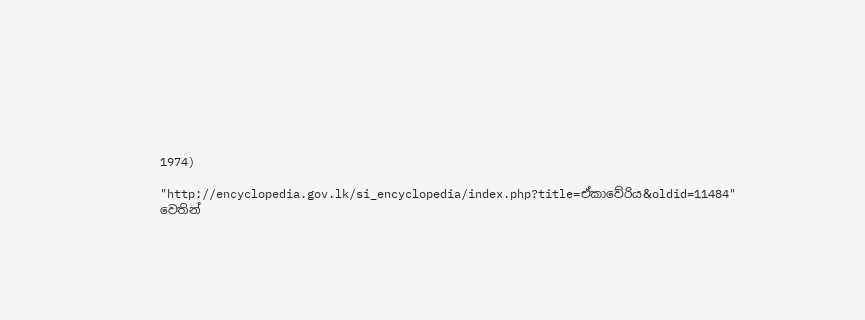1974)

"http://encyclopedia.gov.lk/si_encyclopedia/index.php?title=ඒකාවේරිය&oldid=11484" වෙතින්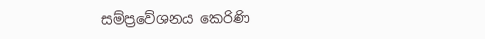සම්ප්‍රවේශනය කෙරිණි